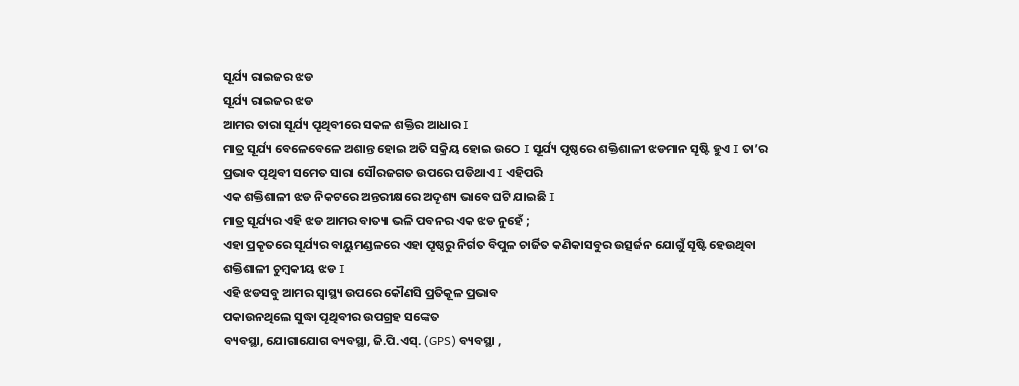ସୂର୍ଯ୍ୟ ରାଇଜର ଝଡ
ସୂର୍ଯ୍ୟ ରାଇଜର ଝଡ
ଆମର ତାରା ସୂର୍ଯ୍ୟ ପୄଥିବୀରେ ସକଳ ଶକ୍ତିର ଆଧାର I
ମାତ୍ର ସୂର୍ଯ୍ୟ ବେଳେବେଳେ ଅଶାନ୍ତ ହୋଇ ଅତି ସକ୍ରିୟ ହୋଇ ଉଠେ I ସୂର୍ଯ୍ୟ ପୃଷ୍ଠରେ ଶକ୍ତିଶାଳୀ ଝଡମାନ ସୄଷ୍ଟି ହୁଏ I ତା’ର ପ୍ରଭାବ ପୄଥିବୀ ସମେତ ସାରା ସୌରଜଗତ ଉପରେ ପଡିଥାଏ I ଏହିପରି
ଏକ ଶକ୍ତିଶାଳୀ ଝଡ ନିକଟରେ ଅନ୍ତରୀକ୍ଷରେ ଅଦୄଶ୍ୟ ଭାବେ ଘଟି ଯାଇଛି I
ମାତ୍ର ସୂର୍ଯ୍ୟର ଏହି ଝଡ ଆମର ବାତ୍ୟା ଭଳି ପବନର ଏକ ଝଡ ନୁହେଁ ;
ଏହା ପ୍ରକୄତରେ ସୂର୍ଯ୍ୟର ବାୟୁମଣ୍ଡଳରେ ଏହା ପୄଷ୍ଠରୁ ନିର୍ଗତ ବିପୁଳ ଚାର୍ଜିତ କଣିକାସବୁର ଉତ୍ସର୍ଜନ ଯୋଗୁଁ ସୄଷ୍ଟି ହେଉଥିବା
ଶକ୍ତିଶାଳୀ ଚୁମ୍ବକୀୟ ଝଡ I
ଏହି ଝଡସବୁ ଆମର ସ୍ବାସ୍ଥ୍ୟ ଉପରେ କୌଣସି ପ୍ରତିକୂଳ ପ୍ରଭାବ
ପକାଉନଥିଲେ ସୁଦ୍ଧା ପୄଥିବୀର ଉପଗ୍ରହ ସଙ୍କେତ
ବ୍ୟବସ୍ଥା, ଯୋଗାଯୋଗ ବ୍ୟବସ୍ଥା, ଜି.ପି.ଏସ୍. (GPS) ବ୍ୟବସ୍ଥା ,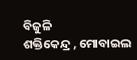ବିଜୁଳି
ଶକ୍ତିକେନ୍ଦ୍ର , ମୋବାଇଲ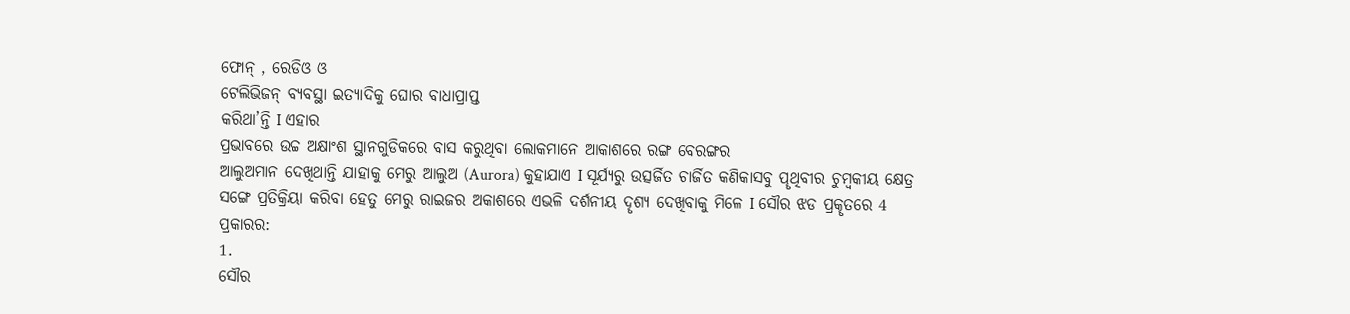ଫୋନ୍ , ରେଡିଓ ଓ
ଟେଲିଭିଜନ୍ ବ୍ୟବସ୍ଥା ଇତ୍ୟାଦିକୁ ଘୋର ବାଧାପ୍ରାପ୍ତ
କରିଥା’ନ୍ତି I ଏହାର
ପ୍ରଭାବରେ ଉଚ୍ଚ ଅକ୍ଷାଂଶ ସ୍ଥାନଗୁଡିକରେ ବାସ କରୁଥିବା ଲୋକମାନେ ଆକାଶରେ ରଙ୍ଗ ବେରଙ୍ଗର
ଆଲୁଅମାନ ଦେଖିଥାନ୍ତି ଯାହାକୁ ମେରୁ ଆଲୁଅ (Aurora) କୁହାଯାଏ I ସୂର୍ଯ୍ୟରୁ ଉତ୍ସର୍ଜିତ ଚାର୍ଜିତ କଣିକାସବୁ ପୄଥିବୀର ଚୁମ୍ବକୀୟ କ୍ଷେତ୍ର
ସଙ୍ଗେ ପ୍ରତିକ୍ରିୟା କରିବା ହେତୁ ମେରୁ ରାଇଜର ଅକାଶରେ ଏଭଳି ଦର୍ଶନୀୟ ଦୄଶ୍ୟ ଦେଖିବାକୁ ମିଳେ I ସୌର ଝଡ ପ୍ରକୄତରେ 4 ପ୍ରକାରର:
1.
ସୌର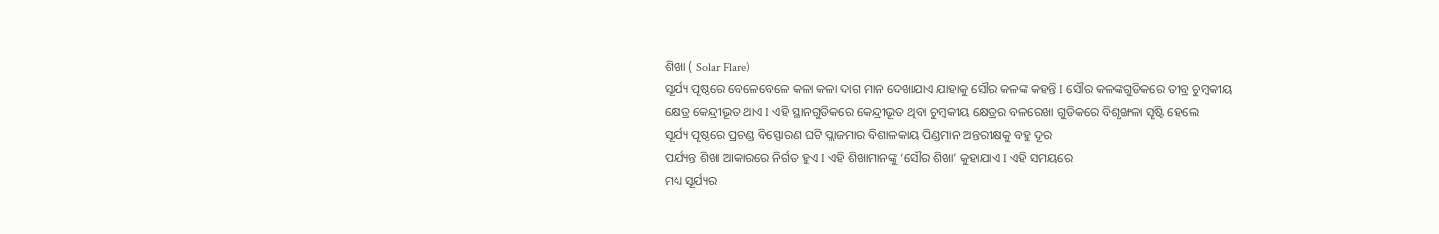ଶିଖା ( Solar Flare)
ସୂର୍ଯ୍ୟ ପୄଷ୍ଠରେ ବେଳେବେଳେ କଳା କଳା ଦାଗ ମାନ ଦେଖାଯାଏ ଯାହାକୁ ସୌର କଳଙ୍କ କହନ୍ତି I ସୌର କଳଙ୍କଗୁଡିକରେ ତୀବ୍ର ଚୁମ୍ବକୀୟ
କ୍ଷେତ୍ର କେନ୍ଦ୍ରୀଭୂତ ଥାଏ I ଏହି ସ୍ଥାନଗୁଡିକରେ କେନ୍ଦ୍ରୀଭୂତ ଥିବା ଚୁମ୍ବକୀୟ କ୍ଷେତ୍ରର ବଳରେଖା ଗୁଡିକରେ ବିଶୃଙ୍ଖଳା ସୄଷ୍ଟି ହେଲେ
ସୂର୍ଯ୍ୟ ପୄଷ୍ଠରେ ପ୍ରଚଣ୍ଡ ବିସ୍ଫୋରଣ ଘଟି ପ୍ଲାଜମାର ବିଶାଳକାୟ ପିଣ୍ଡମାନ ଅନ୍ତରୀକ୍ଷକୁ ବହୁ ଦୂର
ପର୍ଯ୍ୟନ୍ତ ଶିଖା ଆକାରରେ ନିର୍ଗତ ହୁଏ I ଏହି ଶିଖାମାନଙ୍କୁ ‘ସୌର ଶିଖା’ କୁହାଯାଏ I ଏହି ସମୟରେ
ମଧ୍ୟ ସୂର୍ଯ୍ୟର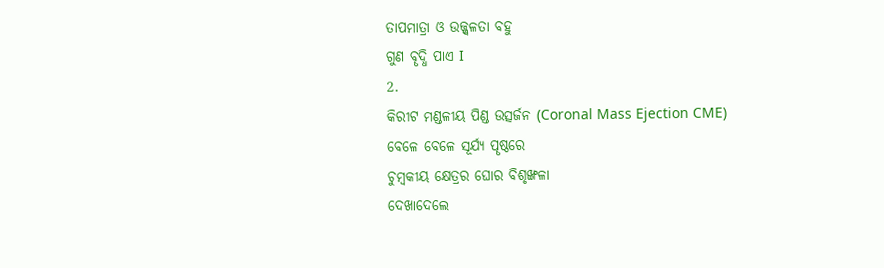ତାପମାତ୍ରା ଓ ଉଜ୍ଜ୍ବଳତା ବହୁ
ଗୁଣ ବୄଦ୍ଧି ପାଏ I
2.
କିରୀଟ ମଣ୍ଡଳୀୟ ପିଣ୍ଡ ଉତ୍ସର୍ଜନ (Coronal Mass Ejection CME)
ବେଳେ ବେଳେ ସୂର୍ଯ୍ୟ ପୄଷ୍ଠରେ
ଚୁମ୍ବକୀୟ କ୍ଷେତ୍ରର ଘୋର ବିଶୃଙ୍ଖଳା
ଦେଖାଦେଲେ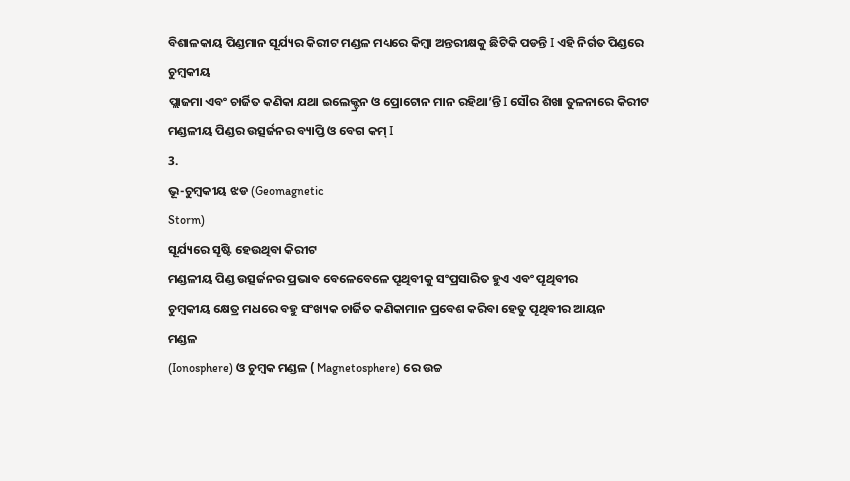ବିଶାଳକାୟ ପିଣ୍ଡମାନ ସୂର୍ଯ୍ୟର କିରୀଟ ମଣ୍ଡଳ ମଧ୍ୟରେ କିମ୍ବା ଅନ୍ତରୀକ୍ଷକୁ ଛିଟିକି ପଡନ୍ତି I ଏହି ନିର୍ଗତ ପିଣ୍ଡରେ ଚୁମ୍ବକୀୟ
ପ୍ଲାଜମା ଏବଂ ଚାର୍ଜିତ କଣିକା ଯଥା ଇଲେକ୍ଟ୍ରନ ଓ ପ୍ରୋଟୋନ ମାନ ରହିଥା’ନ୍ତି I ସୌର ଶିଖା ତୁଳନାରେ କିରୀଟ ମଣ୍ଡଳୀୟ ପିଣ୍ଡର ଉତ୍ସର୍ଜନର ବ୍ୟାପ୍ତି ଓ ବେଗ କମ୍ I
3.
ଭୂ-ଚୁମ୍ବକୀୟ ଝଡ (Geomagnetic
Storm)
ସୂର୍ଯ୍ୟରେ ସୄଷ୍ଟି ହେଉଥିବା କିରୀଟ
ମଣ୍ଡଳୀୟ ପିଣ୍ଡ ଉତ୍ସର୍ଜନର ପ୍ରଭାବ ବେଳେବେଳେ ପୄଥିବୀକୁ ସଂପ୍ରସାରିତ ହୁଏ ଏବଂ ପୄଥିବୀର
ଚୁମ୍ବକୀୟ କ୍ଷେତ୍ର ମଧରେ ବହୁ ସଂଖ୍ୟକ ଚାର୍ଜିତ କଣିକାମାନ ପ୍ରବେଶ କରିବା ହେତୁ ପୄଥିବୀର ଆୟନ
ମଣ୍ଡଳ
(Ionosphere) ଓ ଚୁମ୍ବକ ମଣ୍ଡଳ ( Magnetosphere) ରେ ଉଚ୍ଚ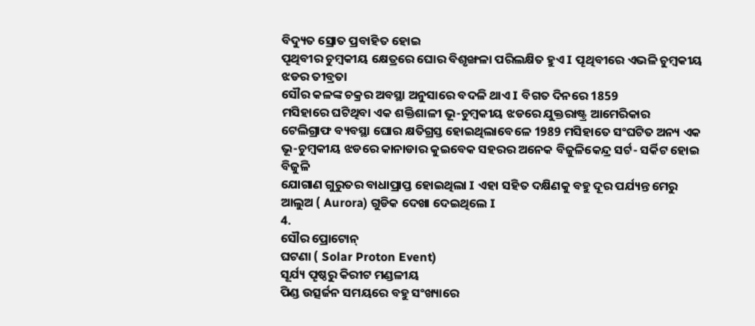ବିଦ୍ୟୁତ ସ୍ରୋତ ପ୍ରବାହିତ ହୋଇ
ପୄଥିବୀର ଚୁମ୍ବକୀୟ କ୍ଷେତ୍ରରେ ଘୋର ବିଶୃଙ୍ଖଳା ପରିଲକ୍ଷିତ ହୁଏ I ପୄଥିବୀରେ ଏଭଳି ଚୁମ୍ବକୀୟ ଝଡର ତୀବ୍ରତା
ସୌର କଳଙ୍କ ଚକ୍ରର ଅବସ୍ଥା ଅନୁସାରେ ବଦଳି ଥାଏ I ବିଗତ ଦିନରେ 1859
ମସିହାରେ ଘଟିଥିବା ଏକ ଶକ୍ତିଶାଳୀ ଭୂ-ଚୁମ୍ବକୀୟ ଝଡରେ ଯୁକ୍ତରାଷ୍ଟ୍ର ଆମେରିକାର
ଟେଲିଗ୍ରାଫ ବ୍ୟବସ୍ଥା ଘୋର କ୍ଷତିଗ୍ରସ୍ତ ହୋଇଥିଲାବେଳେ 1989 ମସିହାତେ ସଂଘଟିତ ଅନ୍ୟ ଏକ
ଭୂ-ଚୁମ୍ବକୀୟ ଝଡରେ କାନାଡାର କୁଇବେକ ସହରର ଅନେକ ବିଜୁଳିକେନ୍ଦ୍ର ସର୍ଟ- ସର୍କିଟ ହୋଇ ବିଜୁଳି
ଯୋଗାଣ ଗୁରୁତର ବାଧାପ୍ରାପ୍ତ ହୋଇଥିଲା I ଏହା ସହିତ ଦକ୍ଷିଣକୁ ବହୁ ଦୂର ପର୍ଯ୍ୟନ୍ତ ମେରୁ ଆଲୁଅ ( Aurora) ଗୁଡିକ ଦେଖା ଦେଇଥିଲେ I
4.
ସୌର ପ୍ରୋଟୋନ୍
ଘଟଣା ( Solar Proton Event)
ସୂର୍ଯ୍ୟ ପୄଷ୍ଠରୁ କିରୀଟ ମଣ୍ଡଳୀୟ
ପିଣ୍ଡ ଉତ୍ସର୍ଜନ ସମୟରେ ବହୁ ସଂଖ୍ୟାରେ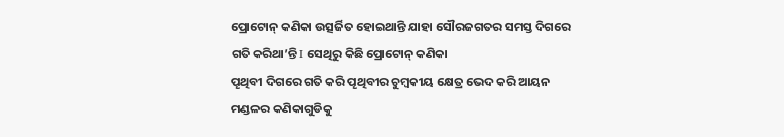ପ୍ରୋଟୋନ୍ କଣିକା ଉତ୍ସର୍ଜିତ ହୋଇଥାନ୍ତି ଯାହା ସୌରଜଗତର ସମସ୍ତ ଦିଗରେ
ଗତି କରିଥା’ନ୍ତି I ସେଥିରୁ କିଛି ପ୍ରୋଟୋନ୍ କଣିକା
ପୄଥିବୀ ଦିଗରେ ଗତି କରି ପୄଥିବୀର ଚୁମ୍ବକୀୟ କ୍ଷେତ୍ର ଭେଦ କରି ଆୟନ ମଣ୍ଡଳର କଣିକାଗୁଡିକୁ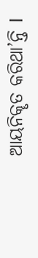ଆୟନିକୄତ କରିଥା’ନ୍ତି I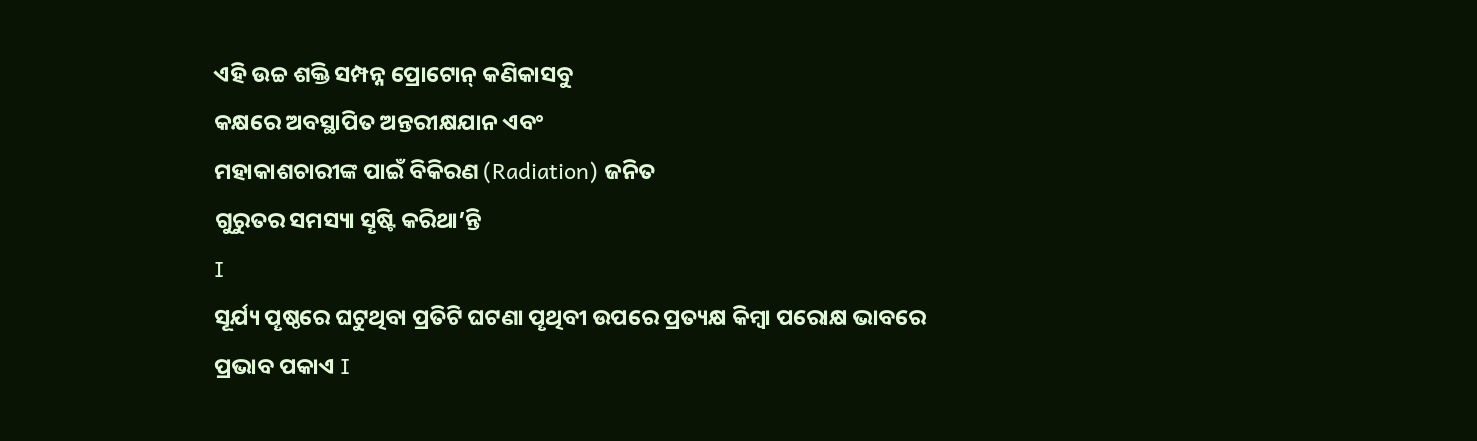ଏହି ଉଚ୍ଚ ଶକ୍ତି ସମ୍ପନ୍ନ ପ୍ରୋଟୋନ୍ କଣିକାସବୁ
କକ୍ଷରେ ଅବସ୍ଥାପିତ ଅନ୍ତରୀକ୍ଷଯାନ ଏବଂ
ମହାକାଶଚାରୀଙ୍କ ପାଇଁ ବିକିରଣ (Radiation) ଜନିତ
ଗୁରୁତର ସମସ୍ୟା ସୄଷ୍ଟି କରିଥା’ନ୍ତି
I
ସୂର୍ଯ୍ୟ ପୄଷ୍ଠରେ ଘଟୁଥିବା ପ୍ରତିଟି ଘଟଣା ପୄଥିବୀ ଉପରେ ପ୍ରତ୍ୟକ୍ଷ କିମ୍ବା ପରୋକ୍ଷ ଭାବରେ ପ୍ରଭାବ ପକାଏ I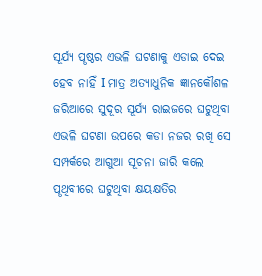ସୂର୍ଯ୍ୟ ପୄଷ୍ଠର ଏଭଳି ଘଟଣାକୁ ଏଡାଇ ଦେଇ ହେବ ନାହିଁ I ମାତ୍ର ଅତ୍ୟାଧୁନିକ ଜ୍ଞାନକୌଶଳ ଜରିଆରେ ସୁଦୂର ସୂର୍ଯ୍ୟ ରାଇଜରେ ଘଟୁଥିବା ଏଭଳି ଘଟଣା ଉପରେ କଡା ନଜର ରଖି ସେ ସମ୍ପର୍କରେ ଆଗୁଆ ସୂଚନା ଜାରି କଲେ ପୄଥିବୀରେ ଘଟୁଥିବା କ୍ଷୟକ୍ଷତିର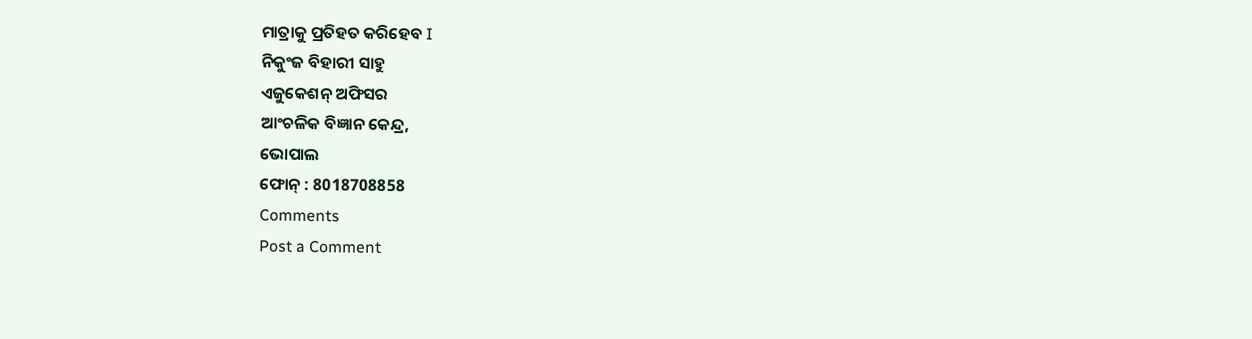ମାତ୍ରାକୁ ପ୍ରତିହତ କରିହେବ I
ନିକୁଂଜ ବିହାରୀ ସାହୁ
ଏଜୁକେଶନ୍ ଅଫିସର
ଆଂଚଳିକ ବିଜ୍ଞାନ କେନ୍ଦ୍ର,
ଭୋପାଲ
ଫୋନ୍ : 8018708858
Comments
Post a Comment